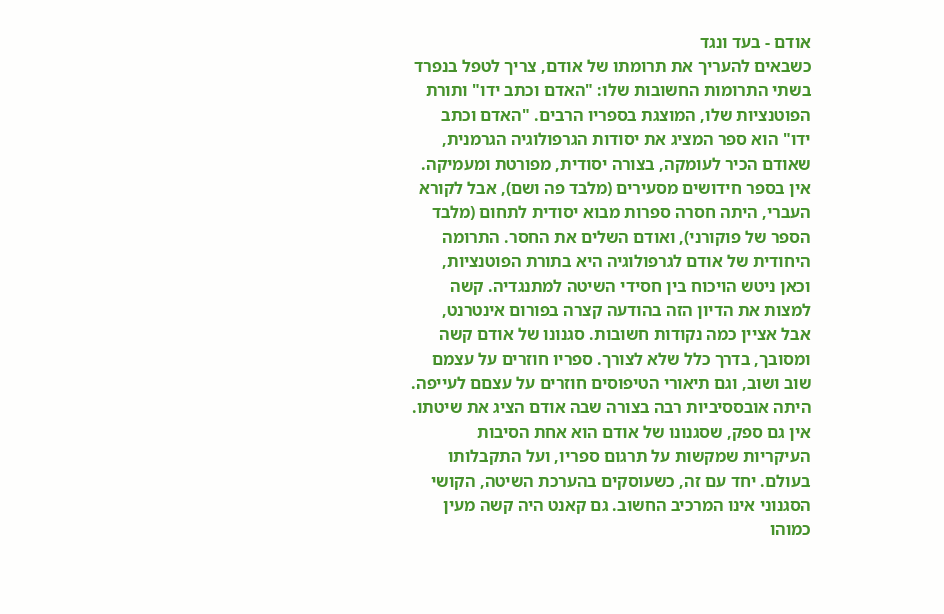אודם - בעד ונגד
כשבאים להעריך את תרומתו של אודם, צריך לטפל בנפרד בשתי התרומות החשובות שלו: "האדם וכתב ידו" ותורת הפוטנציות שלו, המוצגת בספריו הרבים. "האדם וכתב ידו" הוא ספר המציג את יסודות הגרפולוגיה הגרמנית, שאודם הכיר לעומקה, בצורה יסודית, מפורטת ומעמיקה. אין בספר חידושים מסעירים (מלבד פה ושם), אבל לקורא העברי, היתה חסרה ספרות מבוא יסודית לתחום (מלבד הספר של פוקורני), ואודם השלים את החסר. התרומה היחודית של אודם לגרפולוגיה היא בתורת הפוטנציות, וכאן ניטש הויכוח בין חסידי השיטה למתנגדיה. קשה למצות את הדיון הזה בהודעה קצרה בפורום אינטרנט, אבל אציין כמה נקודות חשובות. סגנונו של אודם קשה ומסובך, בדרך כלל שלא לצורך. ספריו חוזרים על עצמם שוב ושוב, וגם תיאורי הטיפוסים חוזרים על עצםם לעייפה. היתה אובססיביות רבה בצורה שבה אודם הציג את שיטתו. אין גם ספק, שסגנונו של אודם הוא אחת הסיבות העיקריות שמקשות על תרגום ספריו, ועל התקבלותו בעולם. יחד עם זה, כשעוסקים בהערכת השיטה, הקושי הסגנוני אינו המרכיב החשוב. גם קאנט היה קשה מעין כמוהו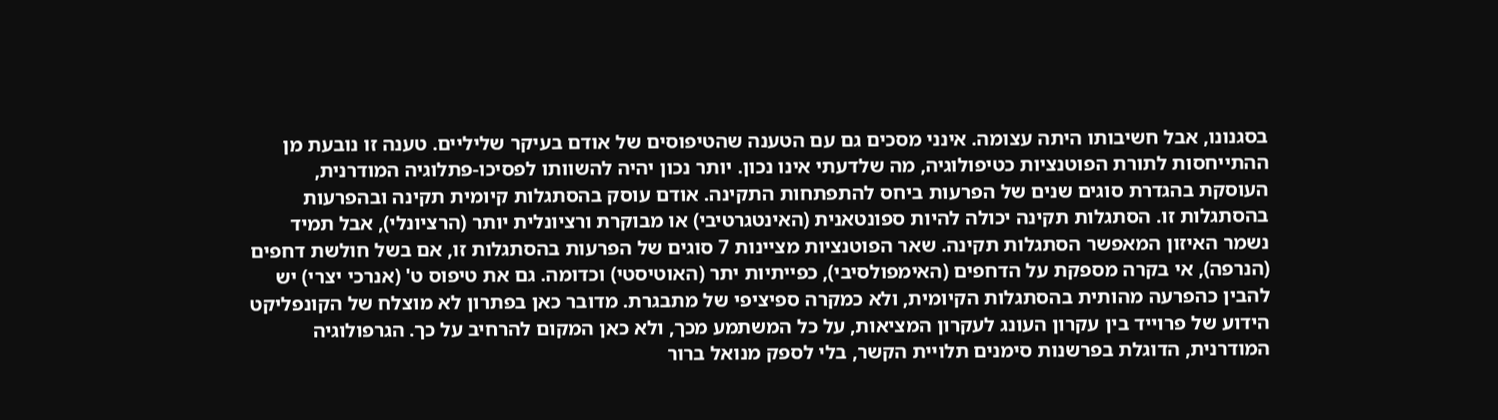בסגנונו, אבל חשיבותו היתה עצומה. אינני מסכים גם עם הטענה שהטיפוסים של אודם בעיקר שליליים. טענה זו נובעת מן ההתייחסות לתורת הפוטנציות כטיפולוגיה, מה שלדעתי אינו נכון. יותר נכון יהיה להשוותו לפסיכו-פתלוגיה המודרנית, העוסקת בהגדרת סוגים שנים של הפרעות ביחס להתפתחות התקינה. אודם עוסק בהסתגלות קיומית תקינה ובהפרעות בהסתגלות זו. הסתגלות תקינה יכולה להיות ספונטאנית (האינטגרטיבי) או מבוקרת ורציונלית יותר (הרציונלי), אבל תמיד נשמר האיזון המאפשר הסתגלות תקינה. שאר הפוטנציות מציינות 7 סוגים של הפרעות בהסתגלות זו, אם בשל חולשת דחפים (הנרפה), אי בקרה מספקת על הדחפים (האימפולסיבי), כפייתיות יתר (האוטיסטי) וכדומה. גם את טיפוס ט' (אנרכי יצרי) יש להבין כהפרעה מהותית בהסתגלות הקיומית, ולא כמקרה ספיציפי של מתבגרת. מדובר כאן בפתרון לא מוצלח של הקונפליקט הידוע של פרוייד בין עקרון העונג לעקרון המציאות, על כל המשתמע מכך, ולא כאן המקום להרחיב על כך. הגרפולוגיה המודרנית, הדוגלת בפרשנות סימנים תלויית הקשר, בלי לספק מנואל ברור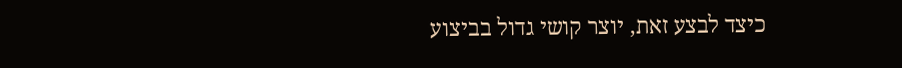כיצד לבצע זאת, יוצר קושי גדול בביצוע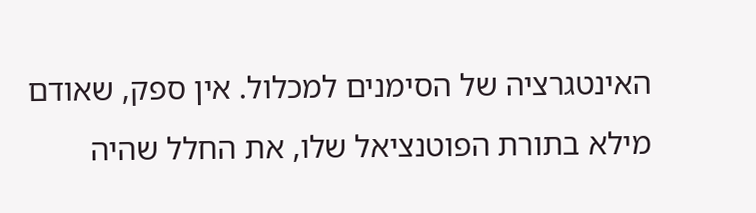האינטגרציה של הסימנים למכלול. אין ספק, שאודם מילא בתורת הפוטנציאל שלו, את החלל שהיה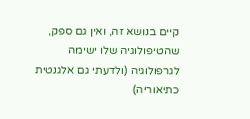קיים בנושא זה, ואין גם ספק, שהטיפולוגיה שלו ישימה לגרפולוגיה (ולדעתי גם אלגנטית כתיאוריה)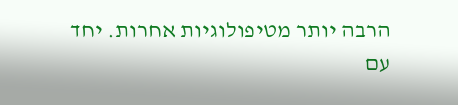הרבה יותר מטיפולוגיות אחרות. יחד עם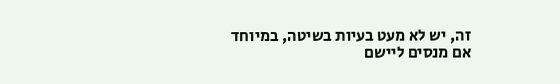זה, יש לא מעט בעיות בשיטה, במיוחד אם מנסים ליישם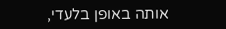אותה באופן בלעדי,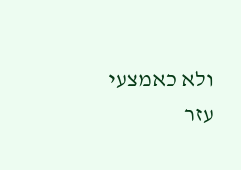ולא כאמצעי עזר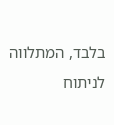בלבד, המתלווה לניתוח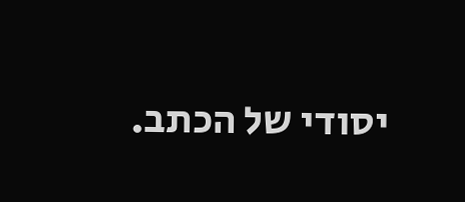יסודי של הכתב.